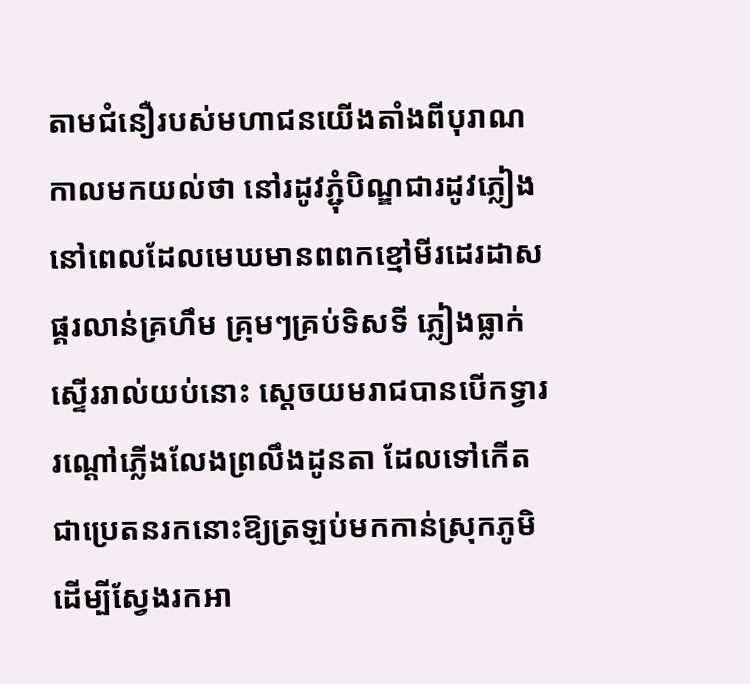តាមជំនឿរបស់មហាជនយើងតាំងពីបុរាណកាលមកយល់ថា នៅរដូវភ្ជុំបិណ្ឌជារដូវភ្លៀងនៅពេលដែលមេឃមានពពកខ្មៅមីរដេរដាស ផ្គរលាន់គ្រហឹម គ្រុមៗគ្រប់ទិសទី ភ្លៀងធ្លាក់ស្ទើររាល់យប់នោះ ស្តេចយមរាជបានបើកទ្វាររណ្តៅភ្លើងលែងព្រលឹងដូនតា ដែលទៅកើតជាប្រេតនរកនោះឱ្យត្រឡប់មកកាន់ស្រុកភូមិ ដើម្បីស្វែងរកអា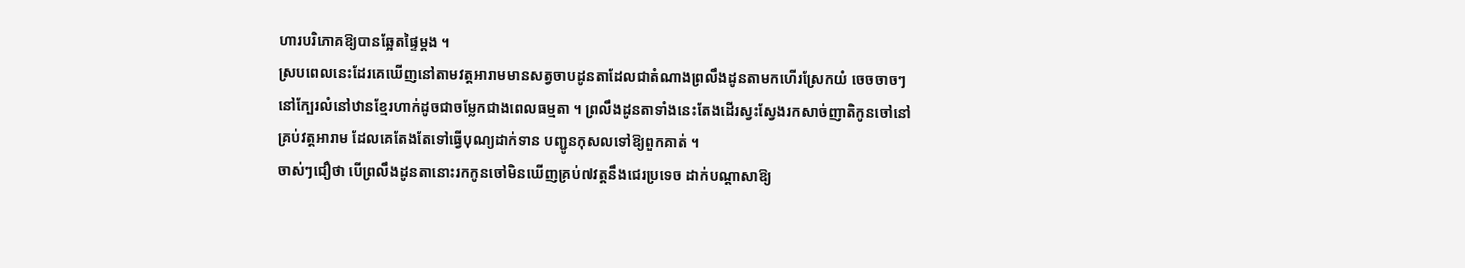ហារបរិភោគឱ្យបានឆ្អែតផ្ទៃម្តង ។
ស្របពេលនេះដែរគេឃើញនៅតាមវត្តអារាមមានសត្វចាបដូនតាដែលជាតំណាងព្រលឹងដូនតាមកហើរស្រែកយំ ចេចចាចៗ នៅក្បែរលំនៅឋានខ្មែរហាក់ដូចជាចម្លែកជាងពេលធម្មតា ។ ព្រលឹងដូនតាទាំងនេះតែងដើរស្វះស្វែងរកសាច់ញាតិកូនចៅនៅគ្រប់វត្តអារាម ដែលគេតែងតែទៅធ្វើបុណ្យដាក់ទាន បញ្ជូនកុសលទៅឱ្យពួកគាត់ ។
ចាស់ៗជឿថា បើព្រលឹងដូនតានោះរកកូនចៅមិនឃើញគ្រប់៧វត្តនឹងជេរប្រទេច ដាក់បណ្តាសាឱ្យ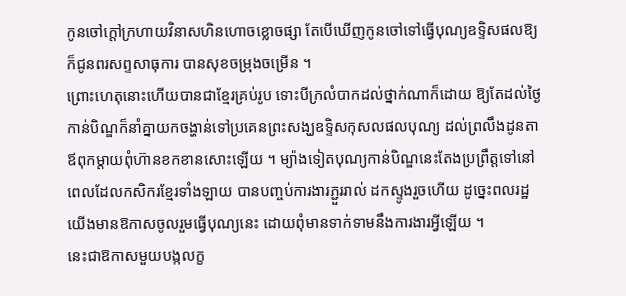កូនចៅក្តៅក្រហាយវិនាសហិនហោចខ្លោចផ្សា តែបើឃើញកូនចៅទៅធ្វើបុណ្យឧទ្ទិសផលឱ្យក៏ជូនពរសព្ទសាធុការ បានសុខចម្រុងចម្រើន ។
ព្រោះហេតុនោះហើយបានជាខ្មែរគ្រប់រូប ទោះបីក្រលំបាកដល់ថ្នាក់ណាក៏ដោយ ឱ្យតែដល់ថ្ងៃកាន់បិណ្ឌក៏នាំគ្នាយកចង្ហាន់ទៅប្រគេនព្រះសង្ឃឧទ្ទិសកុសលផលបុណ្យ ដល់ព្រលឹងដូនតា ឪពុកម្តាយពុំហ៊ានខកខានសោះឡើយ ។ ម្យ៉ាងទៀតបុណ្យកាន់បិណ្ឌនេះតែងប្រព្រឹត្តទៅនៅពេលដែលកសិករខ្មែរទាំងឡាយ បានបញ្ចប់ការងារភ្ជួររាល់ ដកស្ទូងរួចហើយ ដូច្នេះពលរដ្ឋយើងមានឱកាសចូលរួមធ្វើបុណ្យនេះ ដោយពុំមានទាក់ទាមនឹងការងារអ្វីឡើយ ។
នេះជាឱកាសមួយបង្កលក្ខ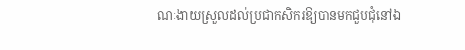ណៈងាយស្រួលដល់ប្រជាកសិករឱ្យបានមកជួបជុំនៅឯ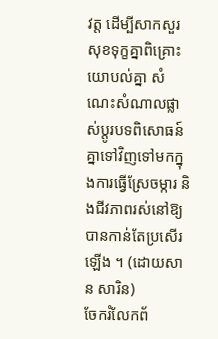វត្ត ដើម្បីសាកសួរសុខទុក្ខគ្នាពិគ្រោះយោបល់គ្នា សំណេះសំណាលផ្លាស់ប្តូរបទពិសោធន៍គ្នាទៅវិញទៅមកក្នុងការធ្វើស្រែចម្ការ និងជីវភាពរស់នៅឱ្យបានកាន់តែប្រសើរឡើង ។ (ដោយសាន សារិន)
ចែករំលែកព័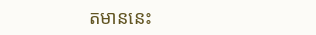តមាននេះ